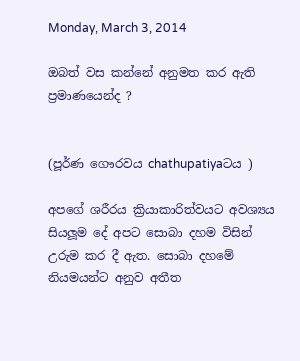Monday, March 3, 2014

ඔබත් වස කන්නේ අනුමත කර ඇති ප්‍රමාණයෙන්ද ?


(පූර්ණ ගෞරවය chathupatiyaටය )

අපගේ ශරීරය ක්‍රියාකාරිත්වයට අවශ්‍යය සියලූම දේ අපට සොබා දහම විසින් උරුම කර දී ඇත. සොබා දහමේ නියමයන්ට අනුව අතීත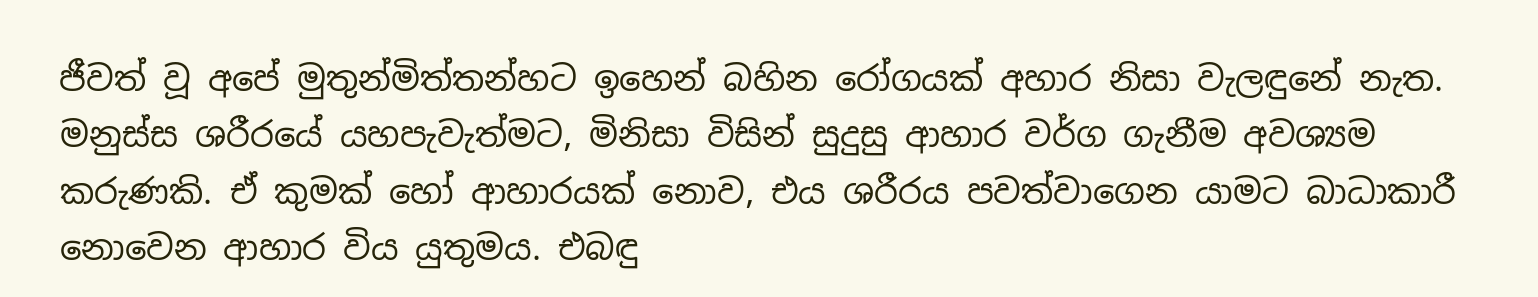ජීවත් වූ අපේ මුතුන්මිත්තන්හට ඉහෙන් බහින රෝගයක් අහාර නිසා වැලඳුනේ නැත. මනුස්ස ශරීරයේ යහපැවැත්මට, මිනිසා විසින් සුදුසු ආහාර වර්ග ගැනීම අවශ්‍යම කරුණකි. ඒ කුමක් හෝ ආහාරයක් නොව, එය ශරීරය පවත්වාගෙන යාමට බාධාකාරී නොවෙන ආහාර විය යුතුමය. එබඳු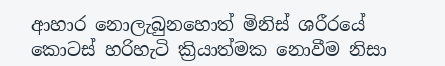ආහාර නොලැබුනහොත් මිනිස් ශරීරයේ කොටස් හරිහැටි ක්‍රියාත්මක නොවීම නිසා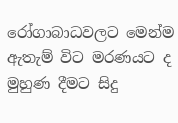රෝගාබාධවලට මෙන්ම ඇතැම් විට මරණයට ද මුහුණ දීමට සිදු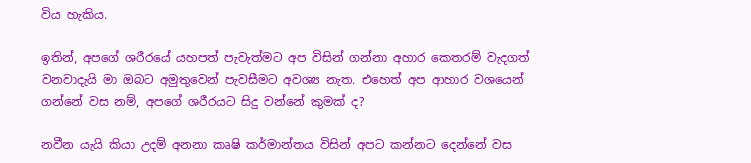විය හැකිය.

ඉතින්, අපගේ ශරීරයේ යහපත් පැවැත්මට අප විසින් ගන්නා අහාර කෙතරම් වැදගත් වනවාදැයි මා ඔබට අමුතුවෙන් පැවසීමට අවශ්‍ය නැත. එහෙත් අප ආහාර වශයෙන් ගන්නේ වස නම්, අපගේ ශරීරයට සිදු වන්නේ කුමක් ද?

නවීන යැයි කියා උදම් අනනා කෘෂි කර්මාන්තය විසින් අපට කන්නට දෙන්නේ වස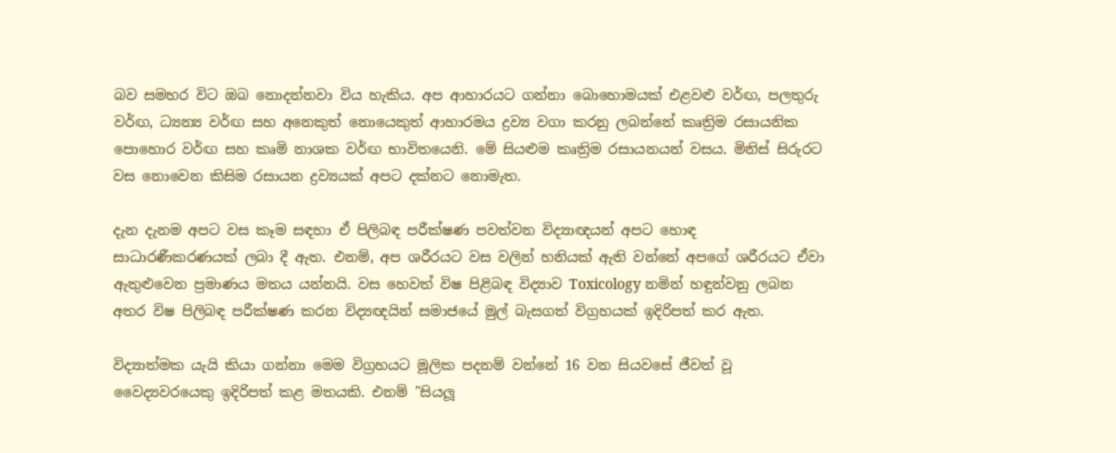බව සමහර විට ඔබ නොදන්නවා විය හැකිය. අප ආහාරයට ගන්නා බොහොමයක් එළවළු වර්ඟ, පලතුරු වර්ඟ, ධ්‍යන්‍ය වර්ඟ සහ අනෙකුත් නොයෙකුත් ආහාරමය ද්‍රව්‍ය වගා කරනු ලබන්නේ කෘත්‍රිම රසායනික පොහොර වර්ඟ සහ කෘමි නාශක වර්ඟ භාවිතයෙනි. මේ සියළුම කෘත්‍රිම රසායනයන් වසය. මිනිස් සිරුරට වස නොවෙන කිසිම රසායන ද්‍රව්‍යයක් අපට දක්නට නොමැත.

දැන දැනම අපට වස කෑම සඳහා ඒ පිලිබඳ පරීක්ෂණ පවත්වන විද්‍යාඥයන් අපට හොඳ සාධාරණීකරණයක් ලබා දී ඇත. එනම්, අප ශරීරයට වස වලින් හනියක් ඇති වන්නේ අපගේ ශරීරයට ඒවා ඇතුළුවෙන ප්‍රමාණය මතය යන්නයි. වස හෙවත් විෂ පිළිබඳ විද්‍යාව Toxicology නමින් හඳුන්වනු ලබන අතර විෂ පිලිබඳ පරීක්ෂණ කරන විද්‍යඥයින් සමාජයේ මුල් බැසගත් විග්‍රහයක් ඉදිරිපත් කර ඇත.

විද්‍යාත්මක යැයි කියා ගන්නා මෙම විග්‍රහයට මූලික පදනම් වන්නේ 16 වන සියවසේ ජීවත් වූ වෛද්‍යවරයෙකු ඉදිරිපත් කළ මතයකි. එනම් "සියලූ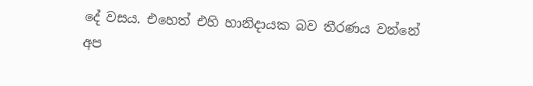දේ වසය. එහෙත් එහි හානිදායක බව තීරණය වන්නේ අප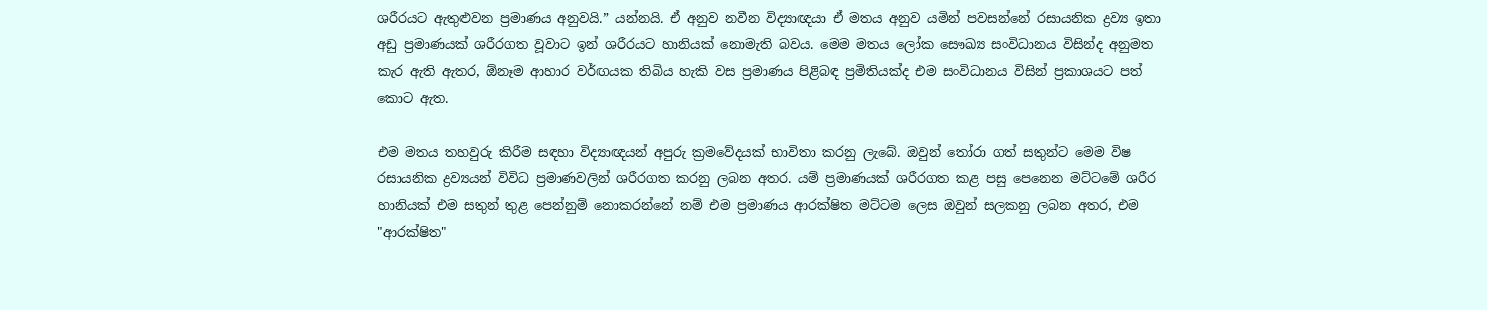ශරීරයට ඇතුළුවන ප්‍රමාණය අනුවයි.” යන්නයි. ඒ අනුව නවීන විද්‍යාඥයා ඒ මතය අනුව යමින් පවසන්නේ රසායනික ද්‍රව්‍ය ඉතා අඩු ප්‍රමාණයක් ශරීරගත වූවාට ඉන් ශරීරයට හානියක් නොමැති බවය. මෙම මතය ලෝක සෞඛ්‍ය සංවිධානය විසින්ද අනුමත කැර ඇති ඇතර, ඕනෑම ආහාර වර්ඟයක තිබිය හැකි වස ප්‍රමාණය පිළිබඳ ප්‍රමිතියක්ද එම සංවිධානය විසින් ප්‍රකාශයට පත් කොට ඇත.

එම මතය තහවුරු කිරීම සඳහා විද්‍යාඥයන් අපුරු ක්‍රමවේදයක් භාවිතා කරනු ලැබේ. ඔවුන් තෝරා ගත් සතුන්ට මෙම විෂ රසායනික ද්‍රව්‍යයන් විවිධ ප්‍රමාණවලින් ශරීරගත කරනු ලබන අතර. යම් ප්‍රමාණයක් ශරීරගත කළ පසු පෙනෙන මට්ටමේ ශරීර හානියක් එම සතුන් තුළ පෙන්නුම් නොකරන්නේ නම් එම ප්‍රමාණය ආරක්ෂිත මට්ටම ලෙස ඔවුන් සලකනු ලබන අතර, එම "ආරක්ෂිත"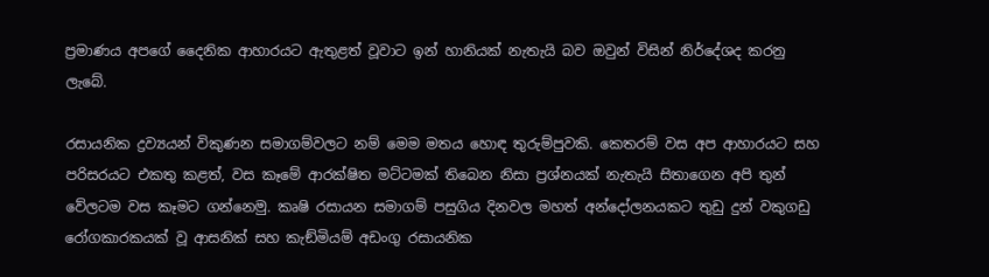ප්‍රමාණය අපගේ දෛනික ආහාරයට ඇතුළත් වූවාට ඉන් හානියක් නැතැයි බව ඔවුන් විසින් නිර්දේශද කරනු ලැබේ.

රසායනික ද්‍රව්‍යයන් විකුණන සමාගම්වලට නම් මෙම මතය හොඳ තුරුම්පුවකි. කෙතරම් වස අප ආහාරයට සහ පරිසරයට එකතු කළත්, වස කෑමේ ආරක්ෂිත මට්ටමක් තිබෙන නිසා ප්‍රශ්නයක් නැතැයි සිතාගෙන අපි තුන් වේලටම වස කෑමට ගන්නෙමු. කෘෂි රසායන සමාගම් පසුගිය දිනවල මහත් අන්දෝලනයකට තුඩු දුන් වකුගඩු රෝගකාරකයක් වූ ආසනික් සහ කැඞ්මියම් අඩංගු රසායනික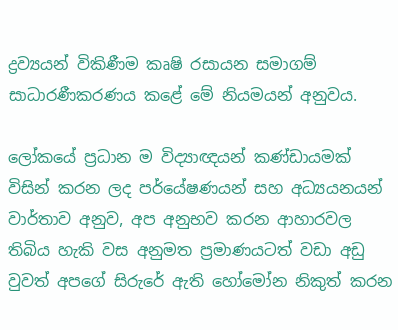ද්‍රව්‍යයන් විකිණීම කෘෂි රසායන සමාගම් සාධාරණීකරණය කළේ මේ නියමයන් අනුවය.

ලෝකයේ ප්‍රධාන ම විද්‍යාඥයන් කණ්ඩායමක් විසින් කරන ලද පර්යේෂණයන් සහ අධ්‍යයනයන් වාර්තාව අනුව, අප අනුභව කරන ආහාරවල තිබිය හැකි වස අනුමත ප්‍රමාණයටත් වඩා අඩු වුවත් අපගේ සිරුරේ ඇති හෝමෝන නිකුත් කරන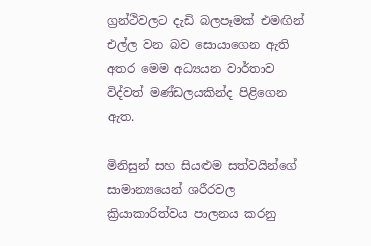ග්‍රන්ථිවලට දැඩි බලපෑමක් එමඟින් එල්ල වන බව සොයාගෙන ඇති අතර මෙම අධ්‍යයන වාර්තාව විද්වත් මණ්ඩලයකින්ද පිළිගෙන ඇත.

මිනිසුන් සහ සියළුම සත්වයින්ගේ සාමාන්‍යයෙන් ශරීරවල ක්‍රියාකාරිත්වය පාලනය කරනු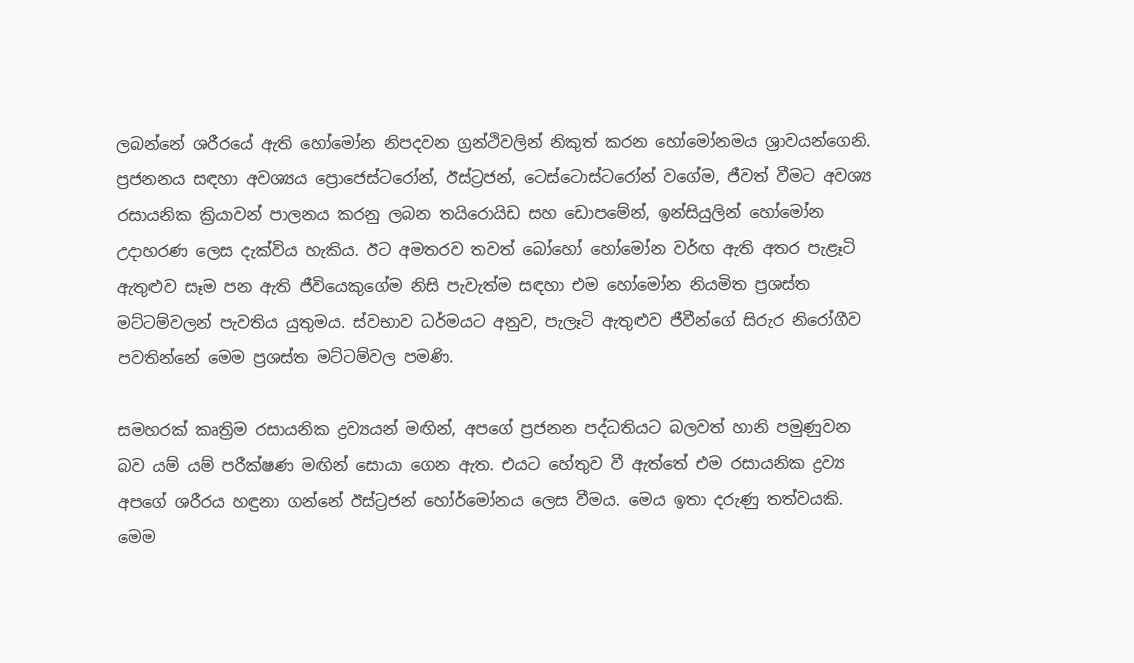ලබන්නේ ශරීරයේ ඇති හෝමෝන නිපදවන ග්‍රන්ථිවලින් නිකුත් කරන හෝමෝනමය ශ්‍රාවයන්ගෙනි. ප්‍රජනනය සඳහා අවශ්‍යය ප්‍රොජෙස්ටරෝන්, ඊස්ට්‍රජන්, ටෙස්ටොස්ටරෝන් වගේම, ජීවත් වීමට අවශ්‍ය රසායනික ක්‍රියාවන් පාලනය කරනු ලබන තයිරොයිඩ සහ ඩොපමේන්, ඉන්සියුලින් හෝමෝන උදාහරණ ලෙස දැක්විය හැකිය. ඊට අමතරව තවත් බෝහෝ හෝමෝන වර්ඟ ඇති අතර පැළෑටි ඇතුළුව සෑම පන ඇති ජීවියෙකුගේම නිසි පැවැත්ම සඳහා එම හෝමෝන නියමිත ප්‍රශස්ත මට්ටම්වලන් පැවතිය යුතුමය. ස්වභාව ධර්මයට අනුව, පැලෑටි ඇතුළුව ජීවීන්ගේ සිරුර නිරෝගීව පවතින්නේ මෙම ප්‍රශස්ත මට්ටම්වල පමණි.

සමහරක් කෘත්‍රිම රසායනික ද්‍රව්‍යයන් මඟින්, අපගේ ප්‍රජනන පද්ධතියට බලවත් හානි පමුණුවන බව යම් යම් පරීක්ෂණ මඟින් සොයා ගෙන ඇත. එයට හේතුව වී ඇත්තේ එම රසායනික ද්‍රව්‍ය අපගේ ශරීරය හඳුනා ගන්නේ ඊස්ට්‍රජන් හෝර්මෝනය ලෙස වීමය. මෙය ඉතා දරුණු තත්වයකි. මෙම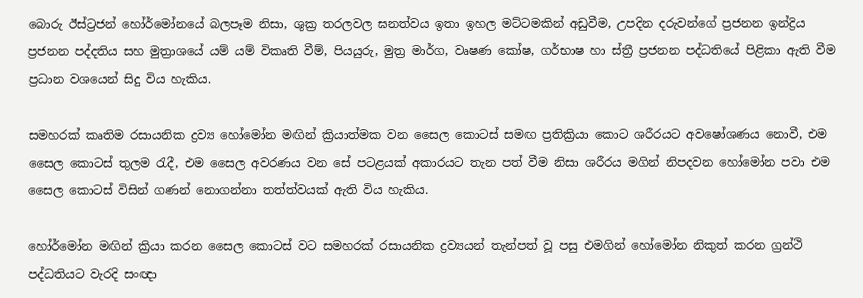බොරු ඊස්ට්‍රජන් හෝර්මෝනයේ බලපෑම නිසා, ශුක්‍ර තරලවල ඝනත්වය ඉතා ඉහල මට්ටමකින් අඩුවීම, උපදින දරුවන්ගේ ප්‍රජනන ඉන්ද්‍රිය ප්‍රජනන පද්දතිය සහ මුත්‍රාශයේ යම් යම් විකෘති වීම්, පියයුරු, මුත්‍ර මාර්ග, වෘෂණ කෝෂ, ගර්භාෂ හා ස්ත්‍රී ප්‍රජනන පද්ධතියේ පිළිකා ඇති වීම ප්‍රධාන වශයෙන් සිදු විය හැකිය.

සමහරක් කෘතිම රසායනික ද්‍රව්‍ය හෝමෝන මඟින් ක්‍රියාත්මක වන සෛල කොටස් සමඟ ප්‍රතික්‍රියා කොට ශරීරයට අවෂෝශණය නොවී, එම සෛල කොටස් තුලම රැදී, එම සෛල අවරණය වන සේ පටළයක් අකාරයට තැන පත් වීම නිසා ශරීරය මගින් නිපදවන හෝමෝන පවා එම සෛල කොටස් විසින් ගණන් නොගන්නා තත්ත්වයක් ඇති විය හැකිය.

හෝර්මෝන මඟින් ක්‍රියා කරන සෛල කොටස් වට සමහරක් රසායනික ද්‍රව්‍යයන් තැන්පත් වූ පසු එමගින් හෝමෝන නිකුත් කරන ග්‍රන්ථි පද්ධතියට වැරදි සංඥා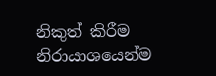නිකුත් කිරීම නිරායාශයෙන්ම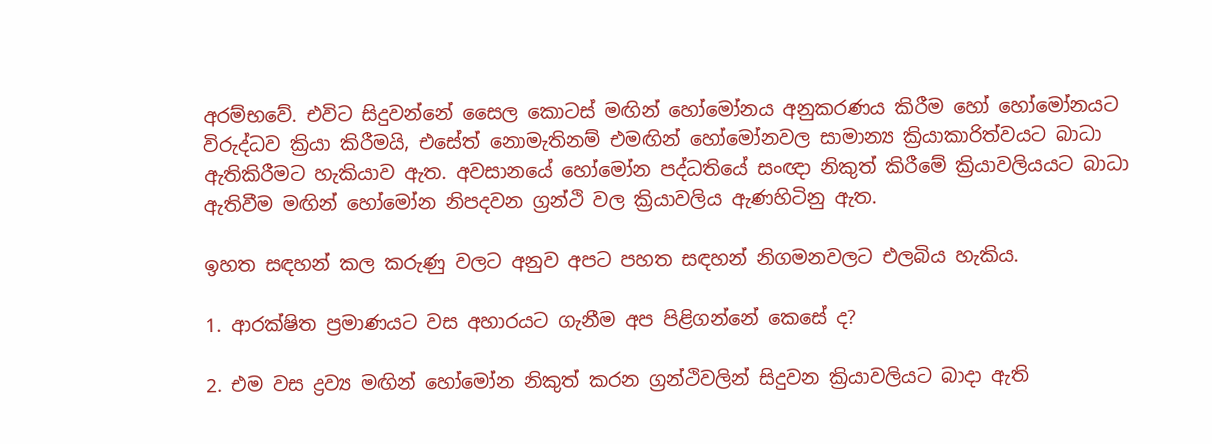අරම්භවේ. එවිට සිදුවන්නේ සෛල කොටස් මඟින් හෝමෝනය අනුකරණය කිරීම හෝ හෝමෝනයට විරුද්ධව ක්‍රියා කිරීමයි, එසේත් නොමැතිනම් එමඟින් හෝමෝනවල සාමාන්‍ය ක්‍රියාකාරිත්වයට බාධා ඇතිකිරීමට හැකියාව ඇත. අවසානයේ හෝමෝන පද්ධතියේ සංඥා නිකුත් කිරීමේ ක්‍රියාවලියයට බාධා ඇතිවීම මඟින් හෝමෝන නිපදවන ග්‍රන්ථි වල ක්‍රියාවලිය ඇණහිටිනු ඇත.

ඉහත සඳහන් කල කරුණු වලට අනුව අපට පහත සඳහන් නිගමනවලට එලබිය හැකිය.

1. ආරක්ෂිත ප්‍රමාණයට වස අහාරයට ගැනීම අප පිළිගන්නේ කෙසේ ද?

2. එම වස ද්‍රව්‍ය මඟින් හෝමෝන නිකුත් කරන ග්‍රන්ථිවලින් සිදුවන ක්‍රියාවලියට බාදා ඇති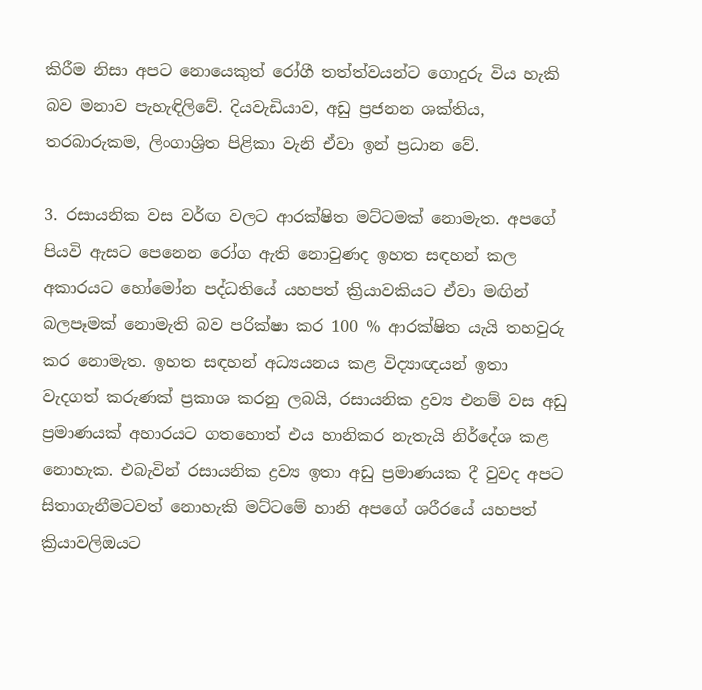කිරීම නිසා අපට නොයෙකුත් රෝගී තත්ත්වයන්ට ගොදුරු විය හැකි බව මනාව පැහැඳිලිවේ. දියවැඩියාව, අඩු ප්‍රජනන ශක්තිය, තරබාරුකම, ලිංගාශ්‍රිත පිළිකා වැනි ඒවා ඉන් ප්‍රධාන වේ.

3. රසායනික වස වර්ඟ වලට ආරක්ෂිත මට්ටමක් නොමැත. අපගේ පියවි ඇසට පෙනෙන රෝග ඇති නොවුණද ඉහත සඳහන් කල අකාරයට හෝමෝන පද්ධතියේ යහපත් ක්‍රියාවකියට ඒවා මඟින් බලපෑමක් නොමැති බව පරික්ෂා කර 100 % ආරක්ෂිත යැයි තහවුරු කර නොමැත. ඉහත සඳහන් අධ්‍යයනය කළ විද්‍යාඥයන් ඉතා වැදගත් කරුණක් ප්‍රකාශ කරනු ලබයි, රසායනික ද්‍රව්‍ය එනම් වස අඩු ප්‍රමාණයක් අහාරයට ගතහොත් එය හානිකර නැතැයි නිර්දේශ කළ නොහැක. එබැවින් රසායනික ද්‍රව්‍ය ඉතා අඩු ප්‍රමාණයක දී වුවද අපට සිතාගැනීමටවත් නොහැකි මට්ටමේ හානි අපගේ ශරීරයේ යහපත් ක්‍රියාවලිඔයට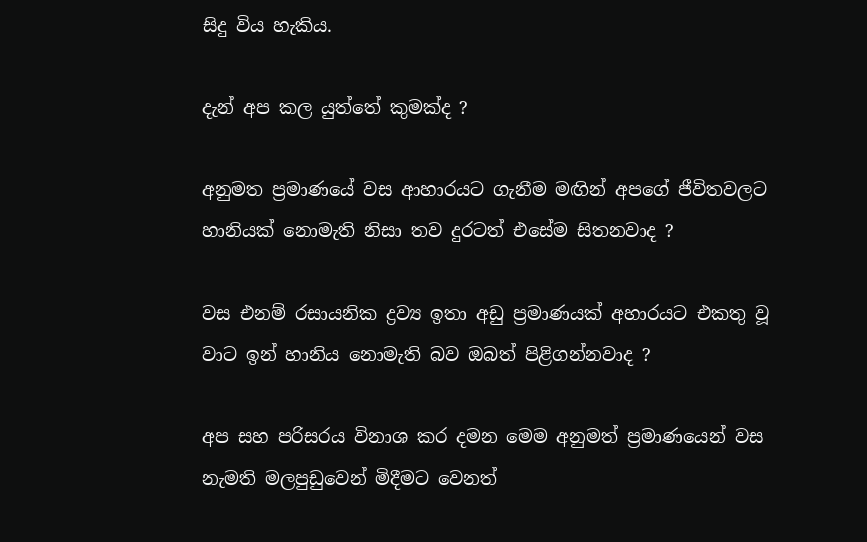සිදු විය හැකිය.

දැන් අප කල යුත්තේ කුමක්ද ?

අනුමත ප්‍රමාණයේ වස ආහාරයට ගැනීම මඟින් අපගේ ජීවිතවලට හානියක් නොමැති නිසා තව දුරටත් එසේම සිතනවාද ?

වස එනම් රසායනික ද්‍රව්‍ය ඉතා අඩු ප්‍රමාණයක් අහාරයට එකතු වූ වාට ඉන් හානිය නොමැති බව ඔබත් පිළිගන්නවාද ?

අප සහ පරිසරය විනාශ කර දමන මෙම අනුමත් ප්‍රමාණයෙන් වස නැමති මලපුඩුවෙන් මිදීමට වෙනත්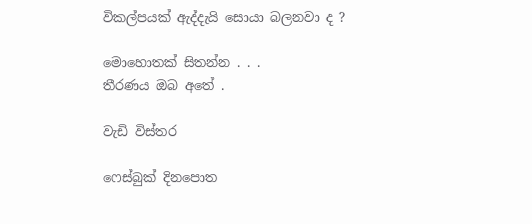විකල්පයක් ඇද්දැයි සොයා බලනවා ද ?

මොහොතක් සිතන්න . . .
තීරණය ඔබ අතේ .

වැඩි විස්තර

ෆෙස්බුක් දිනපොත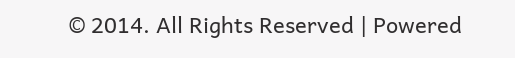© 2014. All Rights Reserved | Powered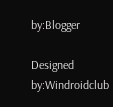by:Blogger

Designed by:Windroidclub